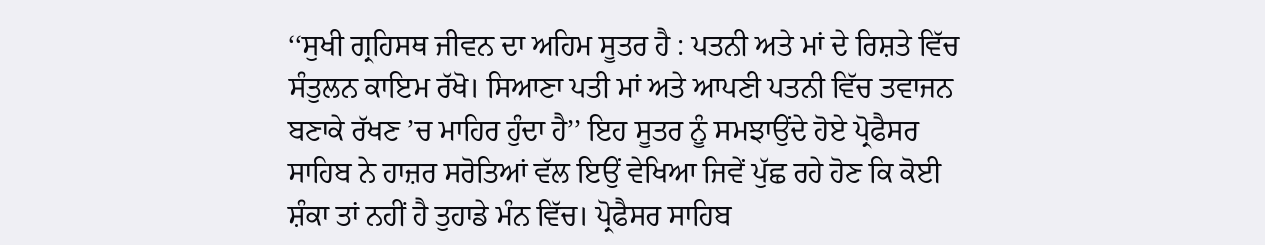‘‘ਸੁਖੀ ਗ੍ਰਹਿਸਥ ਜੀਵਨ ਦਾ ਅਹਿਮ ਸੂਤਰ ਹੈ : ਪਤਨੀ ਅਤੇ ਮਾਂ ਦੇ ਰਿਸ਼ਤੇ ਵਿੱਚ ਸੰਤੁਲਨ ਕਾਇਮ ਰੱਖੋ। ਸਿਆਣਾ ਪਤੀ ਮਾਂ ਅਤੇ ਆਪਣੀ ਪਤਨੀ ਵਿੱਚ ਤਵਾਜਨ ਬਣਾਕੇ ਰੱਖਣ ’ਚ ਮਾਹਿਰ ਹੁੰਦਾ ਹੈ’’ ਇਹ ਸੂਤਰ ਨੂੰ ਸਮਝਾਉਂਦੇ ਹੋਏ ਪ੍ਰੋਫੈਸਰ ਸਾਹਿਬ ਨੇ ਹਾਜ਼ਰ ਸਰੋਤਿਆਂ ਵੱਲ ਇਉਂ ਵੇਖਿਆ ਜਿਵੇਂ ਪੁੱਛ ਰਹੇ ਹੋਣ ਕਿ ਕੋਈ ਸ਼ੰਕਾ ਤਾਂ ਨਹੀਂ ਹੈ ਤੁਹਾਡੇ ਮੰਨ ਵਿੱਚ। ਪ੍ਰੋਫੈਸਰ ਸਾਹਿਬ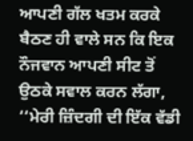ਆਪਣੀ ਗੱਲ ਖਤਮ ਕਰਕੇ ਬੈਠਣ ਹੀ ਵਾਲੇ ਸਨ ਕਿ ਇਕ ਨੌਜਵਾਨ ਆਪਣੀ ਸੀਟ ਤੋਂ ਉਠਕੇ ਸਵਾਲ ਕਰਨ ਲੱਗਾ,
‘‘ਮੇਰੀ ਜ਼ਿੰਦਗੀ ਦੀ ਇੱਕ ਵੱਡੀ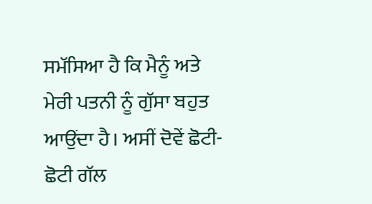ਸਮੱਸਿਆ ਹੈ ਕਿ ਮੈਨੂੰ ਅਤੇ ਮੇਰੀ ਪਤਨੀ ਨੂੰ ਗੁੱਸਾ ਬਹੁਤ ਆਉਂਦਾ ਹੈ। ਅਸੀਂ ਦੋਵੇਂ ਛੋਟੀ-ਛੋਟੀ ਗੱਲ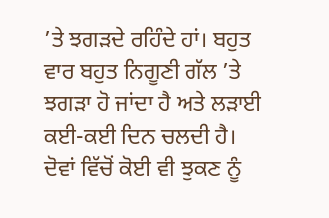’ਤੇ ਝਗੜਦੇ ਰਹਿੰਦੇ ਹਾਂ। ਬਹੁਤ ਵਾਰ ਬਹੁਤ ਨਿਗੂਣੀ ਗੱਲ ’ਤੇ ਝਗੜਾ ਹੋ ਜਾਂਦਾ ਹੈ ਅਤੇ ਲੜਾਈ ਕਈ-ਕਈ ਦਿਨ ਚਲਦੀ ਹੈ। ਦੋਵਾਂ ਵਿੱਚੋਂ ਕੋਈ ਵੀ ਝੁਕਣ ਨੂੰ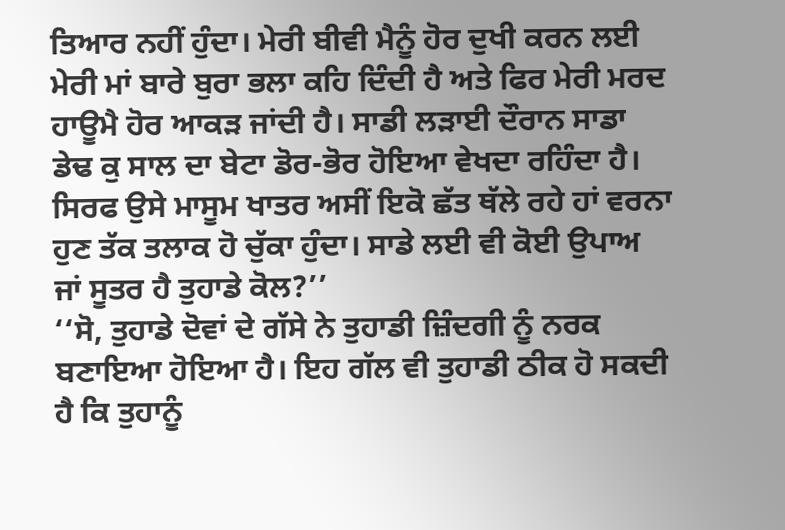ਤਿਆਰ ਨਹੀਂ ਹੁੰਦਾ। ਮੇਰੀ ਬੀਵੀ ਮੈਨੂੰ ਹੋਰ ਦੁਖੀ ਕਰਨ ਲਈ ਮੇਰੀ ਮਾਂ ਬਾਰੇ ਬੁਰਾ ਭਲਾ ਕਹਿ ਦਿੰਦੀ ਹੈ ਅਤੇ ਫਿਰ ਮੇਰੀ ਮਰਦ ਹਾਊਮੈ ਹੋਰ ਆਕੜ ਜਾਂਦੀ ਹੈ। ਸਾਡੀ ਲੜਾਈ ਦੌਰਾਨ ਸਾਡਾ ਡੇਢ ਕੁ ਸਾਲ ਦਾ ਬੇਟਾ ਡੋਰ-ਭੋਰ ਹੋਇਆ ਵੇਖਦਾ ਰਹਿੰਦਾ ਹੈ। ਸਿਰਫ ਉਸੇ ਮਾਸੂਮ ਖਾਤਰ ਅਸੀਂ ਇਕੋ ਛੱਤ ਥੱਲੇ ਰਹੇ ਹਾਂ ਵਰਨਾ ਹੁਣ ਤੱਕ ਤਲਾਕ ਹੋ ਚੁੱਕਾ ਹੁੰਦਾ। ਸਾਡੇ ਲਈ ਵੀ ਕੋਈ ਉਪਾਅ ਜਾਂ ਸੂਤਰ ਹੈ ਤੁਹਾਡੇ ਕੋਲ?’’
‘‘ਸੋ, ਤੁਹਾਡੇ ਦੋਵਾਂ ਦੇ ਗੱਸੇ ਨੇ ਤੁਹਾਡੀ ਜ਼ਿੰਦਗੀ ਨੂੰ ਨਰਕ ਬਣਾਇਆ ਹੋਇਆ ਹੈ। ਇਹ ਗੱਲ ਵੀ ਤੁਹਾਡੀ ਠੀਕ ਹੋ ਸਕਦੀ ਹੈ ਕਿ ਤੁਹਾਨੂੰ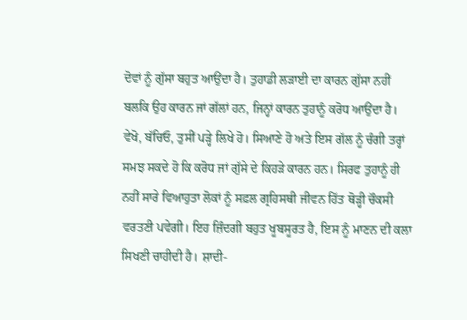ਦੋਵਾਂ ਨੂੰ ਗੁੱਸਾ ਬਹੁਤ ਆਉਂਦਾ ਹੈ। ਤੁਹਾਡੀ ਲੜਾਈ ਦਾ ਕਾਰਨ ਗੁੱਸਾ ਨਹੀਂ ਬਲਕਿ ਉਹ ਕਾਰਨ ਜਾਂ ਗੱਲਾਂ ਹਨ, ਜਿਨ੍ਹਾਂ ਕਾਰਨ ਤੁਹਾਨੂੰ ਕਰੋਧ ਆਉਂਦਾ ਹੈ। ਵੇਖੋ, ਬੱਚਿਓ, ਤੁਸੀਂ ਪੜ੍ਹੇ ਲਿਖੇ ਹੋ। ਸਿਆਣੇ ਹੋ ਅਤੇ ਇਸ ਗੱਲ ਨੂੰ ਚੰਗੀ ਤਰ੍ਹਾਂ ਸਮਝ ਸਕਦੇ ਹੋ ਕਿ ਕਰੋਧ ਜਾਂ ਗੁੱਸੇ ਦੇ ਕਿਹੜੇ ਕਾਰਨ ਹਨ। ਸਿਰਫ ਤੁਹਾਨੂੰ ਹੀ ਨਹੀਂ ਸਾਰੇ ਵਿਆਹੁਤਾ ਲੋਕਾਂ ਨੂੰ ਸਫ਼ਲ ਗ੍ਰਹਿਸਥੀ ਜੀਵਨ ਹਿੱਤ ਥੋੜ੍ਹੀ ਚੌਕਸੀ ਵਰਤਣੀ ਪਵੇਗੀ। ਇਹ ਜ਼ਿੰਦਗੀ ਬਹੁਤ ਖੂਬਸੂਰਤ ਹੈ, ਇਸ ਨੂੰ ਮਾਣਨ ਦੀ ਕਲਾ ਸਿਖਣੀ ਚਾਹੀਦੀ ਹੈ। ਸ਼ਾਦੀ-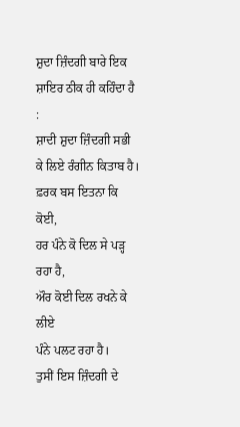ਸ਼ੁਦਾ ਜ਼ਿੰਦਗੀ ਬਾਰੇ ਇਕ ਸ਼ਾਇਰ ਠੀਕ ਹੀ ਕਹਿੰਦਾ ਹੈ :
ਸ਼ਾਦੀ ਸ਼ੁਦਾ ਜ਼ਿੰਦਗੀ ਸਭੀ ਕੇ ਲਿਏ ਰੰਗੀਨ ਕਿਤਾਬ ਹੈ।
ਫ਼ਰਕ ਬਸ ਇਤਨਾ ਕਿ ਕੋਈ,
ਹਰ ਪੰਨੇ ਕੋ ਦਿਲ ਸੇ ਪੜ੍ਹ ਰਹਾ ਹੈ,
ਔਰ ਕੋਈ ਦਿਲ ਰਖਨੇ ਕੇ ਲੀਏ
ਪੰਨੇ ਪਲਟ ਰਹਾ ਹੈ।
ਤੁਸੀਂ ਇਸ ਜ਼ਿੰਦਗੀ ਦੇ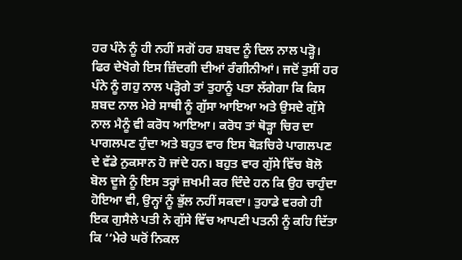ਹਰ ਪੰਨੇ ਨੂੰ ਹੀ ਨਹੀਂ ਸਗੋਂ ਹਰ ਸ਼ਬਦ ਨੂੰ ਦਿਲ ਨਾਲ ਪੜ੍ਹੋ। ਫਿਰ ਦੇਖੋਗੇ ਇਸ ਜ਼ਿੰਦਗੀ ਦੀਆਂ ਰੰਗੀਨੀਆਂ। ਜਦੋਂ ਤੁਸੀਂ ਹਰ ਪੰਨੇ ਨੂੰ ਗਹੁ ਨਾਲ ਪੜ੍ਹੋਗੇ ਤਾਂ ਤੁਹਾਨੂੰ ਪਤਾ ਲੱਗੇਗਾ ਕਿ ਕਿਸ ਸ਼ਬਦ ਨਾਲ ਮੇਰੇ ਸਾਥੀ ਨੂੰ ਗੁੱਸਾ ਆਇਆ ਅਤੇ ਉਸਦੇ ਗੁੱਸੇ ਨਾਲ ਮੈਨੂੰ ਵੀ ਕਰੋਧ ਆਇਆ। ਕਰੋਧ ਤਾਂ ਥੋੜ੍ਹਾ ਚਿਰ ਦਾ ਪਾਗਲਪਣ ਹੁੰਦਾ ਅਤੇ ਬਹੁਤ ਵਾਰ ਇਸ ਥੋੜਚਿਰੇ ਪਾਗਲਪਣ ਦੇ ਵੱਡੇ ਨੁਕਸਾਨ ਹੋ ਜਾਂਦੇ ਹਨ। ਬਹੁਤ ਵਾਰ ਗੁੱਸੇ ਵਿੱਚ ਬੋਲੋ ਬੋਲ ਦੂਜੇ ਨੂੰ ਇਸ ਤਰ੍ਹਾਂ ਜ਼ਖਮੀ ਕਰ ਦਿੰਦੇ ਹਨ ਕਿ ਉਹ ਚਾਹੁੰਦਾ ਹੋਇਆ ਵੀ, ਉਨ੍ਹਾਂ ਨੂੰ ਭੁੱਲ ਨਹੀਂ ਸਕਦਾ। ਤੁਹਾਡੇ ਵਰਗੇ ਹੀ ਇਕ ਗੁਸੈਲੇ ਪਤੀ ਨੇ ਗੁੱਸੇ ਵਿੱਚ ਆਪਣੀ ਪਤਨੀ ਨੂੰ ਕਹਿ ਦਿੱਤਾ ਕਿ ‘‘ਮੇਰੇ ਘਰੋਂ ਨਿਕਲ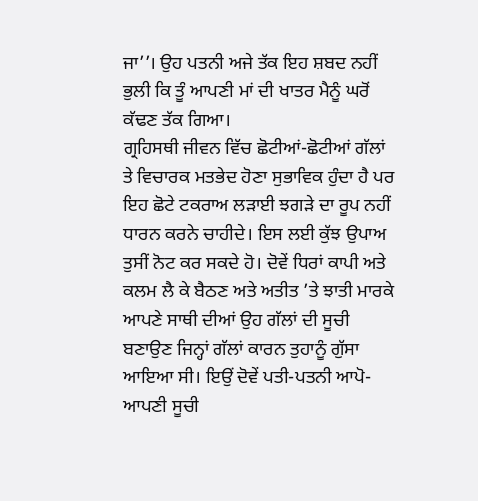ਜਾ’’। ਉਹ ਪਤਨੀ ਅਜੇ ਤੱਕ ਇਹ ਸ਼ਬਦ ਨਹੀਂ ਭੁਲੀ ਕਿ ਤੂੰ ਆਪਣੀ ਮਾਂ ਦੀ ਖਾਤਰ ਮੈਨੂੰ ਘਰੋਂ ਕੱਢਣ ਤੱਕ ਗਿਆ।
ਗ੍ਰਹਿਸਥੀ ਜੀਵਨ ਵਿੱਚ ਛੋਟੀਆਂ-ਛੋਟੀਆਂ ਗੱਲਾਂ ਤੇ ਵਿਚਾਰਕ ਮਤਭੇਦ ਹੋਣਾ ਸੁਭਾਵਿਕ ਹੁੰਦਾ ਹੈ ਪਰ ਇਹ ਛੋਟੇ ਟਕਰਾਅ ਲੜਾਈ ਝਗੜੇ ਦਾ ਰੂਪ ਨਹੀਂ ਧਾਰਨ ਕਰਨੇ ਚਾਹੀਦੇ। ਇਸ ਲਈ ਕੁੱਝ ਉਪਾਅ ਤੁਸੀਂ ਨੋਟ ਕਰ ਸਕਦੇ ਹੋ। ਦੋਵੇਂ ਧਿਰਾਂ ਕਾਪੀ ਅਤੇ ਕਲਮ ਲੈ ਕੇ ਬੈਠਣ ਅਤੇ ਅਤੀਤ ’ਤੇ ਝਾਤੀ ਮਾਰਕੇ ਆਪਣੇ ਸਾਥੀ ਦੀਆਂ ਉਹ ਗੱਲਾਂ ਦੀ ਸੂਚੀ ਬਣਾਉਣ ਜਿਨ੍ਹਾਂ ਗੱਲਾਂ ਕਾਰਨ ਤੁਹਾਨੂੰ ਗੁੱਸਾ ਆਇਆ ਸੀ। ਇਉਂ ਦੋਵੇਂ ਪਤੀ-ਪਤਨੀ ਆਪੋ-ਆਪਣੀ ਸੂਚੀ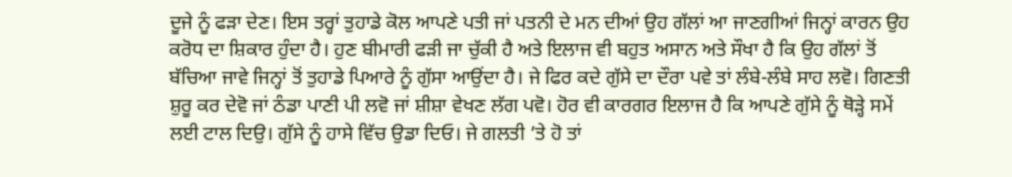ਦੂਜੇ ਨੂੰ ਫੜਾ ਦੇਣ। ਇਸ ਤਰ੍ਹਾਂ ਤੁਹਾਡੇ ਕੋਲ ਆਪਣੇ ਪਤੀ ਜਾਂ ਪਤਨੀ ਦੇ ਮਨ ਦੀਆਂ ਉਹ ਗੱਲਾਂ ਆ ਜਾਣਗੀਆਂ ਜਿਨ੍ਹਾਂ ਕਾਰਨ ਉਹ ਕਰੋਧ ਦਾ ਸ਼ਿਕਾਰ ਹੁੰਦਾ ਹੈ। ਹੁਣ ਬੀਮਾਰੀ ਫੜੀ ਜਾ ਚੁੱਕੀ ਹੈ ਅਤੇ ਇਲਾਜ ਵੀ ਬਹੁਤ ਅਸਾਨ ਅਤੇ ਸੌਖਾ ਹੈ ਕਿ ਉਹ ਗੱਲਾਂ ਤੋਂ ਬੱਚਿਆ ਜਾਵੇ ਜਿਨ੍ਹਾਂ ਤੋਂ ਤੁਹਾਡੇ ਪਿਆਰੇ ਨੂੰ ਗੁੱਸਾ ਆਉਂਦਾ ਹੈ। ਜੇ ਫਿਰ ਕਦੇ ਗੁੱਸੇ ਦਾ ਦੌਰਾ ਪਵੇ ਤਾਂ ਲੰਬੇ-ਲੰਬੇ ਸਾਹ ਲਵੋ। ਗਿਣਤੀ ਸ਼ੁਰੂ ਕਰ ਦੇਵੋ ਜਾਂ ਠੰਡਾ ਪਾਣੀ ਪੀ ਲਵੋ ਜਾਂ ਸ਼ੀਸ਼ਾ ਵੇਖਣ ਲੱਗ ਪਵੋ। ਹੋਰ ਵੀ ਕਾਰਗਰ ਇਲਾਜ ਹੈ ਕਿ ਆਪਣੇ ਗੁੱਸੇ ਨੂੰ ਥੋੜ੍ਹੇ ਸਮੇਂ ਲਈ ਟਾਲ ਦਿਉ। ਗੁੱਸੇ ਨੂੰ ਹਾਸੇ ਵਿੱਚ ਉਡਾ ਦਿਓ। ਜੇ ਗਲਤੀ ’ਤੇ ਹੋ ਤਾਂ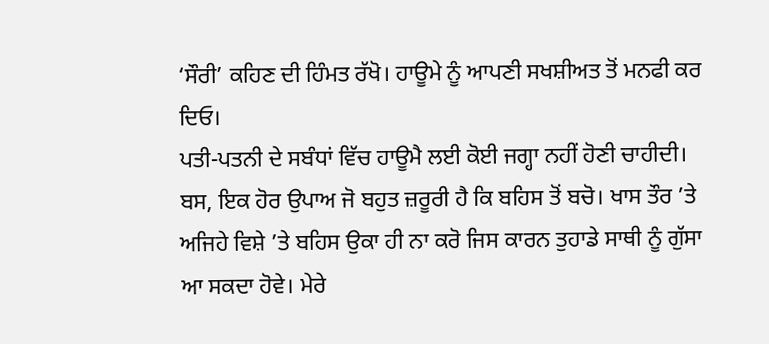‘ਸੌਰੀ’ ਕਹਿਣ ਦੀ ਹਿੰਮਤ ਰੱਖੋ। ਹਾਊਮੇ ਨੂੰ ਆਪਣੀ ਸਖਸ਼ੀਅਤ ਤੋਂ ਮਨਫੀ ਕਰ ਦਿਓ।
ਪਤੀ-ਪਤਨੀ ਦੇ ਸਬੰਧਾਂ ਵਿੱਚ ਹਾਊਮੈ ਲਈ ਕੋਈ ਜਗ੍ਹਾ ਨਹੀਂ ਹੋਣੀ ਚਾਹੀਦੀ। ਬਸ, ਇਕ ਹੋਰ ਉਪਾਅ ਜੋ ਬਹੁਤ ਜ਼ਰੂਰੀ ਹੈ ਕਿ ਬਹਿਸ ਤੋਂ ਬਚੋ। ਖਾਸ ਤੌਰ ’ਤੇ ਅਜਿਹੇ ਵਿਸ਼ੇ ’ਤੇ ਬਹਿਸ ਉਕਾ ਹੀ ਨਾ ਕਰੋ ਜਿਸ ਕਾਰਨ ਤੁਹਾਡੇ ਸਾਥੀ ਨੂੰ ਗੁੱਸਾ ਆ ਸਕਦਾ ਹੋਵੇ। ਮੇਰੇ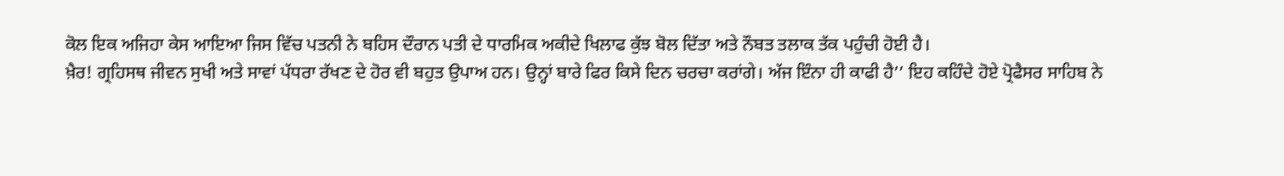ਕੋਲ ਇਕ ਅਜਿਹਾ ਕੇਸ ਆਇਆ ਜਿਸ ਵਿੱਚ ਪਤਨੀ ਨੇ ਬਹਿਸ ਦੌਰਾਨ ਪਤੀ ਦੇ ਧਾਰਮਿਕ ਅਕੀਦੇ ਖਿਲਾਫ ਕੁੱਝ ਬੋਲ ਦਿੱਤਾ ਅਤੇ ਨੌਬਤ ਤਲਾਕ ਤੱਕ ਪਹੁੰਚੀ ਹੋਈ ਹੈ।
ਖ਼ੈਰ! ਗ੍ਰਹਿਸਥ ਜੀਵਨ ਸੁਖੀ ਅਤੇ ਸਾਵਾਂ ਪੱਧਰਾ ਰੱਖਣ ਦੇ ਹੋਰ ਵੀ ਬਹੁਤ ਉਪਾਅ ਹਨ। ਉਨ੍ਹਾਂ ਬਾਰੇ ਫਿਰ ਕਿਸੇ ਦਿਨ ਚਰਚਾ ਕਰਾਂਗੇ। ਅੱਜ ਇੰਨਾ ਹੀ ਕਾਫੀ ਹੈ’’ ਇਹ ਕਹਿੰਦੇ ਹੋਏ ਪ੍ਰੋਫੈਸਰ ਸਾਹਿਬ ਨੇ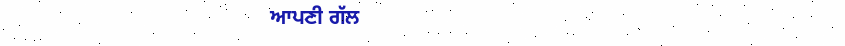ਆਪਣੀ ਗੱਲ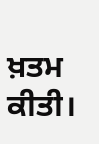ਖ਼ਤਮ ਕੀਤੀ।